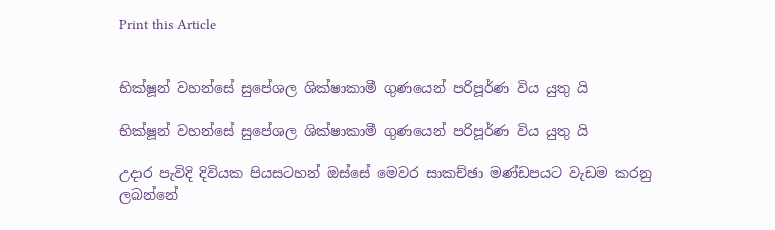Print this Article


භික්ෂූන් වහන්සේ සුපේශල ශික්ෂාකාමී ගුණයෙන් පරිපූර්ණ විය යුතු යි

භික්ෂූන් වහන්සේ සුපේශල ශික්ෂාකාමී ගුණයෙන් පරිපූර්ණ විය යුතු යි

උදාර පැවිදි දිවියක පියසටහන් ඔස්සේ මෙවර සාකච්ඡා මණ්ඩපයට වැඩම කරනු ලබන්නේ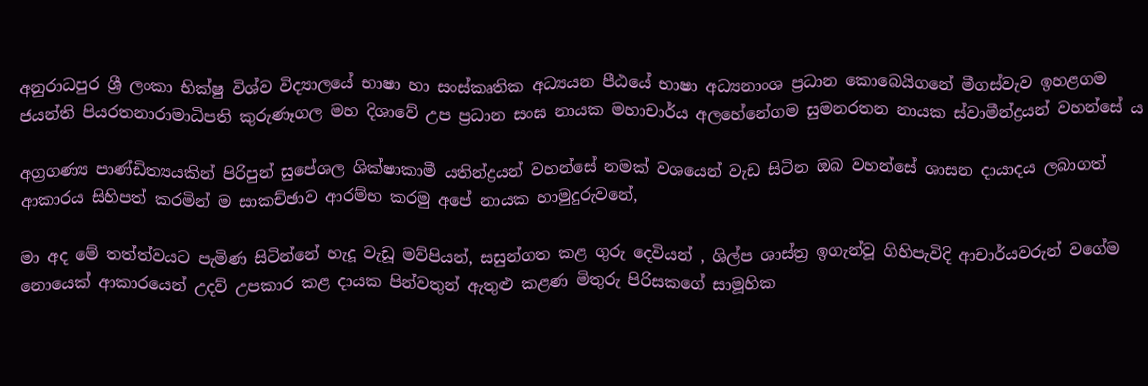අනුරාධපුර ශ්‍රී ලංකා භික්ෂු විශ්ව විද්‍යාලයේ භාෂා හා සංස්කෘතික අධ්‍යයන පීඨයේ භාෂා අධ්‍යනාංශ ප්‍රධාන කොබෙයිගනේ මීගස්වැව ඉහළගම ජයන්ති පියරතනාරාමාධිපති කුරුණෑගල මහ දිශාවේ උප ප්‍රධාන සංඝ නායක මහාචාර්ය අලහේනේගම සුමනරතන නායක ස්වාමීන්ද්‍රයන් වහන්සේ ය

අග්‍රගණ්‍ය පාණ්ඩිත්‍යයකින් පිරිපුන් සුපේශල ශික්ෂාකාමී යතින්ද්‍රයන් වහන්සේ නමක් වශයෙන් වැඩ සිටින ඔබ වහන්සේ ශාසන දායාදය ලබාගත් ආකාරය සිහිපත් කරමින් ම සාකච්ඡාව ආරම්භ කරමු අපේ නායක හාමුදුරුවනේ,

මා අද මේ තත්ත්වයට පැමිණ සිටින්නේ හැදූ වැඩූ මව්පියන්, සසුන්ගත කළ ගුරු දෙවියන් , ශිල්ප ශාස්ත්‍ර ඉගැන්වූ ගිහිපැවිදි ආචාර්යවරුන් වගේම නොයෙක් ආකාරයෙන් උදව් උපකාර කළ දායක පින්වතුන් ඇතුළු කළණ මිතුරු පිරිසකගේ සාමූහික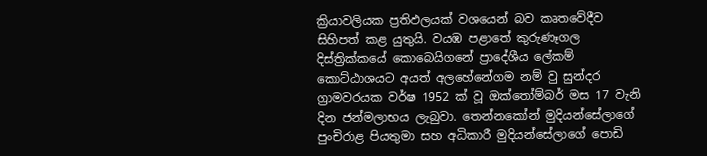ක්‍රියාවලියක ප්‍රතිඵලයක් වශයෙන් බව කෘතවේදීව සිහිපත් කළ යුතුයි. වයඹ පළාතේ කුරුණෑගල දිස්ත්‍රික්කයේ කොබෙයිගනේ ප්‍රාදේශීය ලේකම් කොට්ඨාශයට අයත් අලහේනේගම නම් වු සුන්දර ග්‍රාමවරයක වර්ෂ 1952 ක් වූ ඔක්තෝම්බර් මස 17 වැනි දින ජන්මලාභය ලැබුවා. තෙන්නකෝන් මුදියන්සේලාගේ පුංචිරාළ පියතුමා සහ අධිකාරී මුදියන්සේලාගේ පොඩි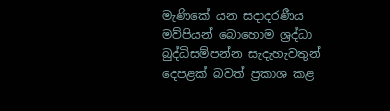මැණිකේ යන සදාදරණීය මව්පියන් බොහොම ශ්‍රද්ධා බුද්ධිසම්පන්න සැදැහැවතුන් දෙපළක් බවත් ප්‍රකාශ කළ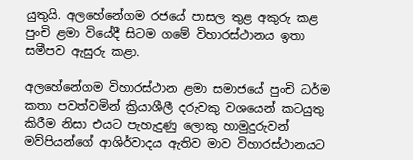යුතුයි. අලහේනේගම රජයේ පාසල තුළ අකුරු කළ පුංචි ළමා වියේදී සිටම ගමේ විහාරස්ථානය ඉතා සමීපව ඇසුරු කළා.

අලහේනේගම විහාරස්ථාන ළමා සමාජයේ පුංචි ධර්ම කතා පවත්වමින් ක්‍රියාශීලී දරුවකු වශයෙන් කටයුතු කිරීම නිසා එයට පැහැදුණු ලොකු හාමුදුරුවන් මව්පියන්ගේ ආශිර්වාදය ඇතිව මාව විහාරස්ථානයට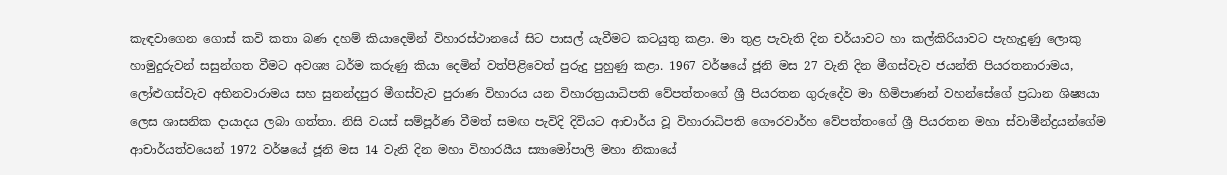කැඳවාගෙන ගොස් කවි කතා බණ දහම් කියාදෙමින් විහාරස්ථානයේ සිට පාසල් යැවීමට කටයුතු කළා. මා තුළ පැවැති දින චර්යාවට හා කල්කිරියාවට පැහැදුණු ලොකු හාමුදුරුවන් සසුන්ගත වීමට අවශ්‍ය ධර්ම කරුණු කියා දෙමින් වත්පිළිවෙත් පුරුදු පුහුණු කළා. 1967 වර්ෂයේ ජූනි මස 27 වැනි දින මීගස්වැව ජයන්ති පියරතනාරාමය, ලෝළුගස්වැව අභිනවාරාමය සහ සුනන්දපුර මීගස්වැව පුරාණ විහාරය යන විහාරත්‍රයාධිපති වේපත්තංගේ ශ්‍රී පියරතන ගුරුදේව මා හිමිපාණන් වහන්සේගේ ප්‍රධාන ශිෂ්‍යයා ලෙස ශාසනික දායාදය ලබා ගත්තා. නිසි වයස් සම්පූර්ණ වීමත් සමඟ පැවිදි දිවියට ආචාර්ය වූ විහාරාධිපති ගෞරවාර්හ වේපත්තංගේ ශ්‍රී පියරතන මහා ස්වාමීන්ද්‍රයන්ගේම ආචාර්යත්වයෙන් 1972 වර්ෂයේ ජූනි මස 14 වැනි දින මහා විහාරයීය ස්‍යාමෝපාලි මහා නිකායේ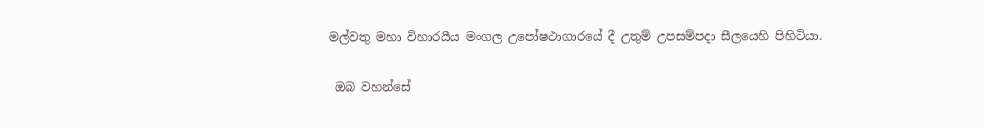මල්වතු මහා විහාරයීය මංගල උපෝෂථාගාරයේ දී උතුම් උපසම්පදා සීලයෙහි පිහිටියා.

 ඔබ වහන්සේ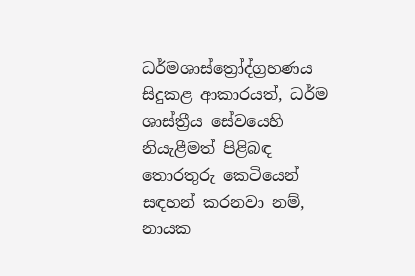ධර්මශාස්ත්‍රෝද්ග්‍රහණය සිදුකළ ආකාරයත්, ධර්ම ශාස්ත්‍රීය සේවයෙහි නියැළීමත් පිළිබඳ තොරතුරු කෙටියෙන් සඳහන් කරනවා නම්, නායක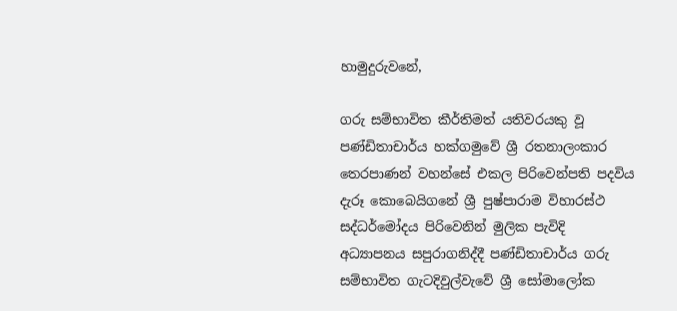හාමුදුරුවනේ,

ගරු සම්භාවිත කීර්තිමත් යතිවරයකු වූ පණ්ඩිතාචාර්ය හක්ගමුවේ ශ්‍රී රතනාලංකාර තෙරපාණන් වහන්සේ එකල පිරිවෙන්පති පදවිය දැරූ කොබෙයිගනේ ශ්‍රී පුෂ්පාරාම විහාරස්ථ සද්ධර්මෝදය පිරිවෙනින් මුලික පැවිදි අධ්‍යාපනය සපුරාගනිද්දී පණ්ඩිතාචාර්ය ගරු සම්භාවිත ගැටදිවුල්වැවේ ශ්‍රී සෝමාලෝක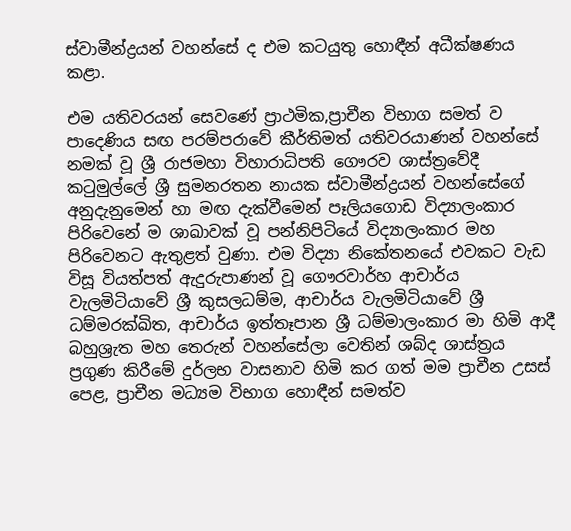ස්වාමීන්ද්‍රයන් වහන්සේ ද එම කටයුතු හොඳීන් අධීක්ෂණය කළා.

එම යතිවරයන් සෙවණේ ප්‍රාථමික,ප්‍රාචීන විභාග සමත් ව පාදෙණිය සඟ පරම්පරාවේ කීර්තිමත් යතිවරයාණන් වහන්සේ නමක් වූ ශ්‍රී රාජමහා විහාරාධිපති ගෞරව ශාස්ත්‍රවේදී කටුමුල්ලේ ශ්‍රී සුමනරතන නායක ස්වාමීන්ද්‍රයන් වහන්සේගේ අනුදැනුමෙන් හා මඟ දැක්වීමෙන් පෑලියගොඩ විද්‍යාලංකාර පිරිවෙනේ ම ශාඛාවක් වූ පන්නිපිටි‌යේ විද්‍යාලංකාර මහ පිරිවෙනට ඇතුළත් වුණා. එම විද්‍යා නිකේතනයේ එවකට වැඩ විසූ වියත්පත් ඇදුරුපාණන් වූ ගෞරවාර්හ ආචාර්ය වැලමිටියාවේ ශ්‍රී කුසලධම්ම, ආචාර්ය වැලමිටියාවේ ශ්‍රී ධම්මරක්ඛිත, ආචාර්ය ඉත්තෑපාන ශ්‍රී ධම්මාලංකාර මා හිමි ආදී බහුශ්‍රැත මහ තෙරුන් වහන්සේලා වෙතින් ශබ්ද ශාස්ත්‍රය ප්‍රගුණ කිරීමේ දුර්ලභ වාසනාව හිමි කර ගත් මම ප්‍රාචීන උසස් පෙළ, ප්‍රාචීන මධ්‍යම විභාග හොඳීන් සමත්ව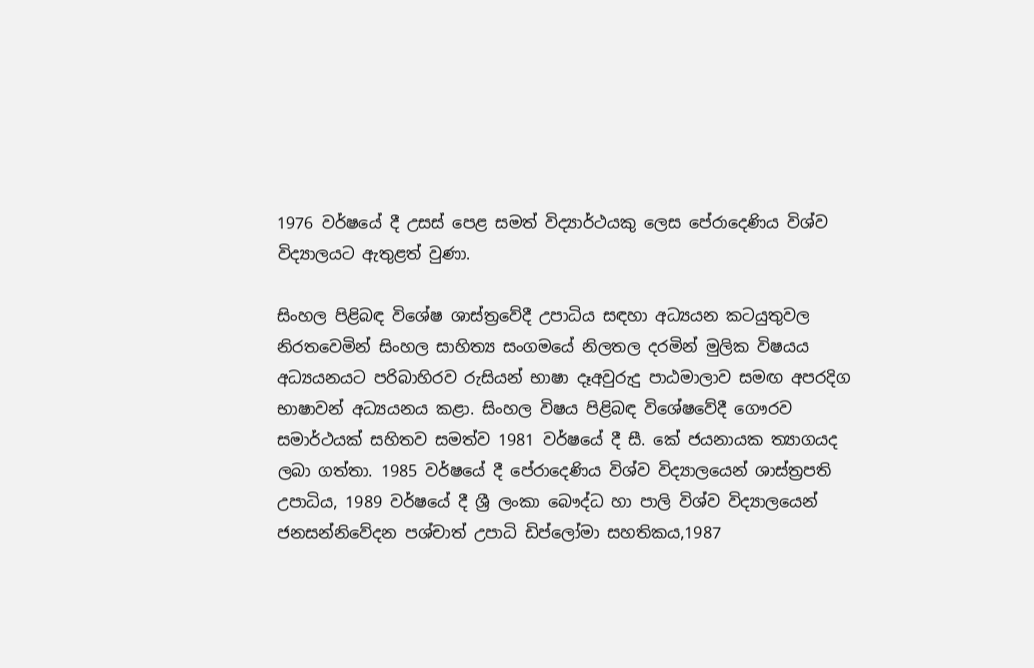1976 වර්ෂයේ දී උසස් පෙළ සමත් විද්‍යාර්ථයකු ලෙස පේරාදෙණිය විශ්ව විද්‍යාලයට ඇතුළත් වුණා.

සිංහල පිළිබඳ විශේෂ ශාස්ත්‍රවේදී උපාධිය සඳහා අධ්‍යයන කටයුතුවල නිරතවෙමින් සිංහල සාහිත්‍ය සංගමයේ නිලතල දරමින් මුලික විෂයය අධ්‍යයනයට පරිබාහිරව රුසියන් භාෂා දෑඅවුරුදු පාඨමාලාව සමඟ අපරදිග භාෂාවන් අධ්‍යයනය කළා. සිංහල විෂය පිළිබඳ විශේෂවේදී ගෞරව සමාර්ථයක් සහිතව සමත්ව 1981 වර්ෂයේ දී සී. කේ ජයනායක ත්‍යාගයද ලබා ගත්තා. 1985 වර්ෂයේ දී පේරාදෙණිය විශ්ව විද්‍යාලයෙන් ශාස්ත්‍රපති උපාධිය, 1989 වර්ෂයේ දී ශ්‍රී ලංකා බෞද්ධ හා පාලි විශ්ව විද්‍යාලයෙන් ජනසන්නිවේදන පශ්චාත් උපාධි ඩිප්ලෝමා සහතිකය,1987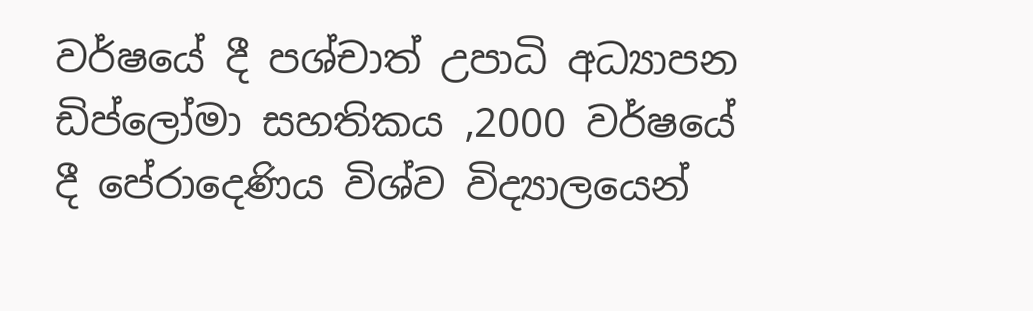වර්ෂයේ දී පශ්චාත් උපාධි අධ්‍යාපන ඩිප්ලෝමා සහතිකය ,2000 වර්ෂයේ දී පේරාදෙණිය විශ්ව විද්‍යාලයෙන්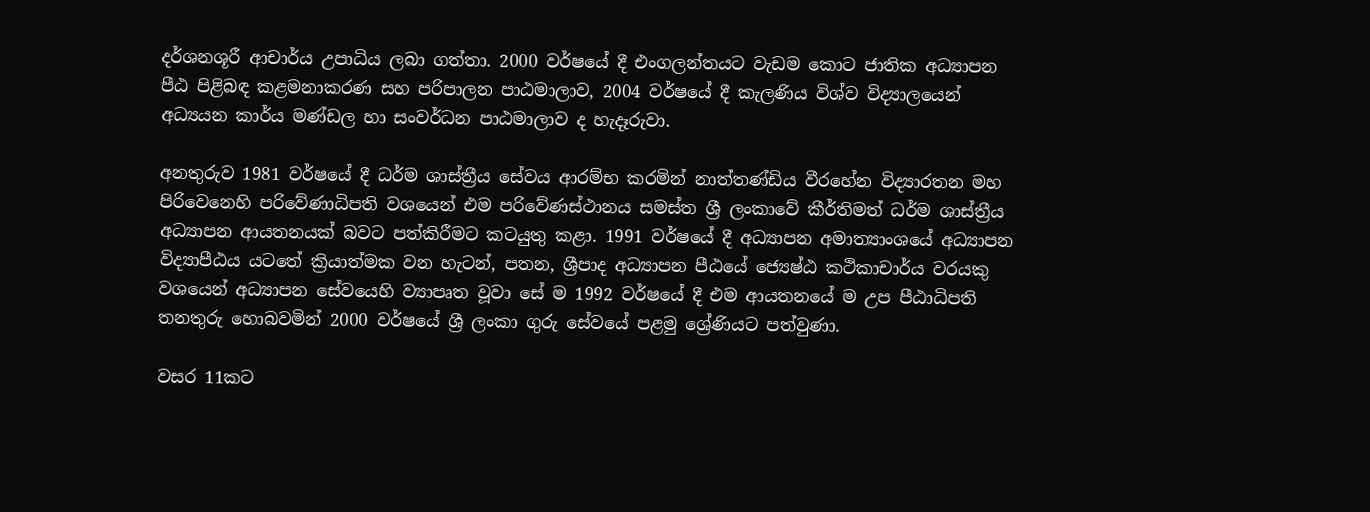දර්ශනශූරී ආචාර්ය උපාධිය ලබා ගත්තා. 2000 වර්ෂයේ දී එංගලන්තයට වැඩම කොට ජාතික අධ්‍යාපන පීඨ පිළිබඳ කළමනාකරණ සහ පරිපාලන පාඨමාලාව, 2004 වර්ෂයේ දී කැලණිය විශ්ව විද්‍යාලයෙන් අධ්‍යයන කාර්ය මණ්ඩල හා සංවර්ධන පාඨමාලාව ද හැදෑරුවා.

අනතුරුව 1981 වර්ෂයේ දී ධර්ම ශාස්ත්‍රීය සේවය ආරම්භ කරමින් නාත්තණ්ඩිය වීරහේන විද්‍යාරතන මහ පිරිවෙනෙහි පරිවේණාධිපති වශයෙන් එම පරිවේණස්ථානය සමස්ත ශ්‍රී ලංකාවේ කීර්තිමත් ධර්ම ශාස්ත්‍රීය අධ්‍යාපන ආයතනයක් බවට පත්කිරීමට කටයුතු කළා. 1991 වර්ෂයේ දී අධ්‍යාපන අමාත්‍යාංශයේ අධ්‍යාපන විද්‍යාපීඨය යටතේ ක්‍රියාත්මක වන හැටන්, පතන, ශ්‍රීපාද අධ්‍යාපන පීඨයේ ජ්‍යෙෂ්ඨ කථිකාචාර්ය වරයකු වශයෙන් අධ්‍යාපන සේවයෙහි ව්‍යාපෘත වූවා සේ ම 1992 වර්ෂයේ දී එම ආයතනයේ ම උප පීඨාධිපති තනතුරු හොබවමින් 2000 වර්ෂයේ ශ්‍රී ලංකා ගුරු සේවයේ පළමු ශ්‍රේණියට පත්වුණා.

වසර 11කට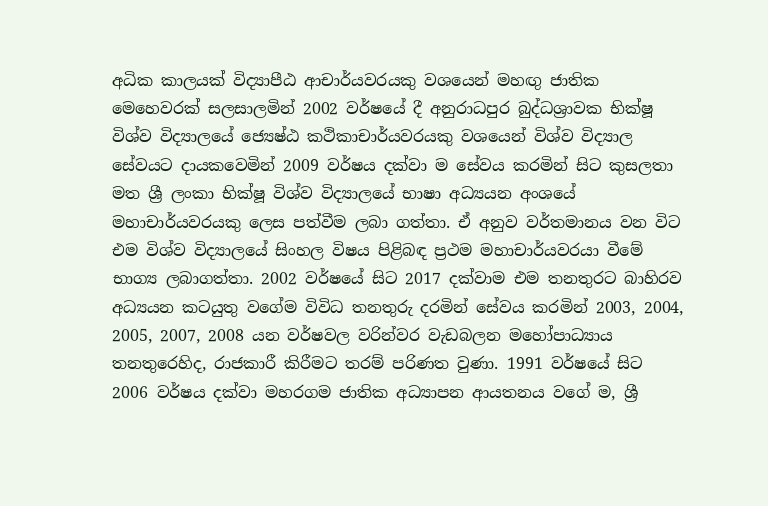අධික කාලයක් විද්‍යාපීඨ ආචාර්යවරයකු වශයෙන් මහඟු ජාතික මෙහෙවරක් සලසාලමින් 2002 වර්ෂයේ දී අනුරාධපුර බුද්ධශ්‍රාවක භික්ෂූ විශ්ව විද්‍යාලයේ ජ්‍යෙෂ්ඨ කථිකාචාර්යවරයකු වශයෙන් විශ්ව විද්‍යාල සේවයට දායකවෙමින් 2009 වර්ෂය දක්වා ම සේවය කරමින් සිට කුසලතා මත ශ්‍රී ලංකා භික්ෂූ විශ්ව විද්‍යාලයේ භාෂා අධ්‍යයන අංශයේ මහාචාර්යවරයකු ලෙස පත්වීම ලබා ගත්තා. ඒ අනුව වර්තමානය වන විට එම විශ්ව විද්‍යාලයේ සිංහල විෂය පිළිබඳ ප්‍රථම මහාචාර්යවරයා වීමේ භාග්‍ය ලබාගත්තා. 2002 වර්ෂයේ සිට 2017 දක්වාම එම තනතුරට බාහිරව අධ්‍යයන කටයුතු වගේම විවිධ තනතුරු දරමින් සේවය කරමින් 2003, 2004, 2005, 2007, 2008 යන වර්ෂවල වරින්වර වැඩබලන මහෝපාධ්‍යාය තනතුරෙහිද, රාජකාරී කිරීමට තරම් පරිණත වුණා. 1991 වර්ෂයේ සිට 2006 වර්ෂය දක්වා මහරගම ජාතික අධ්‍යාපන ආයතනය වගේ ම, ශ්‍රී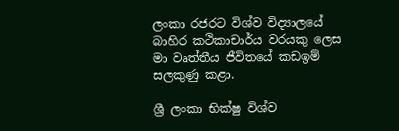ලංකා රජරට විශ්ව විද්‍යාලයේ බාහිර කථිකාචාර්ය වරයකු ලෙස මා වෘත්තීය ජීවිතයේ කඩඉම් සලකුණු කළා.

ශ්‍රී ලංකා භික්ෂු විශ්ව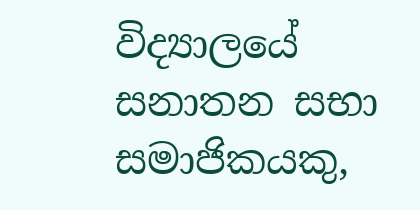විද්‍යාලයේ සනාතන සභා සමාජිකයකු,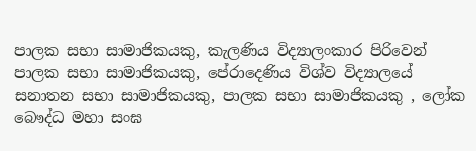පාලක සභා සාමාජිකයකු, කැලණිය විද්‍යාලංකාර පිරිවෙන් පාලක සභා සාමාජිකයකු, පේරාදෙණිය විශ්ව විද්‍යාලයේ සනාතන සභා සාමාජිකයකු, පාලක සභා සාමාජිකයකු , ලෝක බෞද්ධ මහා සංඝ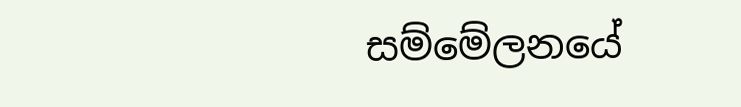සම්මේලනයේ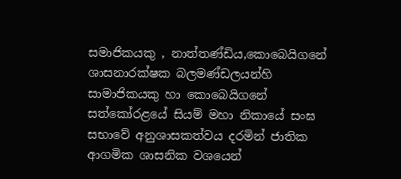සමාජිකයකු , නාත්තණ්ඩිය,කොබෙයිගනේ ශාසනාරක්ෂක බලමණ්ඩලයන්හි සාමාජිකයකු හා කොබෙයිගනේ සත්කෝරළයේ සියම් මහා නිකායේ සංඝ සභාවේ අනුශාසකත්වය දරමින් ජාතික ආගමික ශාසනික වශයෙන්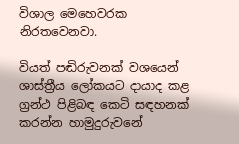විශාල මෙහෙවරක නිරතවෙනවා.

වියත් පඬිරුවනක් වශයෙන් ශාස්ත්‍රීය ලෝකයට දායාද කළ ග්‍රන්ථ පිළිබඳ කෙටි සඳහනක් කරන්න හාමුදුරුවනේ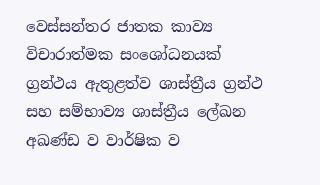වෙස්සන්තර ජාතක කාව්‍ය විචාරාත්මක සංශෝධනයක් ග්‍රන්ථය ඇතුළත්ව ශාස්ත්‍රීය ග්‍රන්ථ සහ සම්භාව්‍ය ශාස්ත්‍රීය ලේඛන අඛණ්ඩ ව වාර්ෂික ව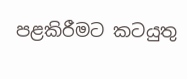පළකිරීමට කටයුතු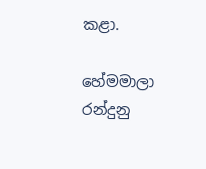කළා.

හේමමාලා රන්දුනු